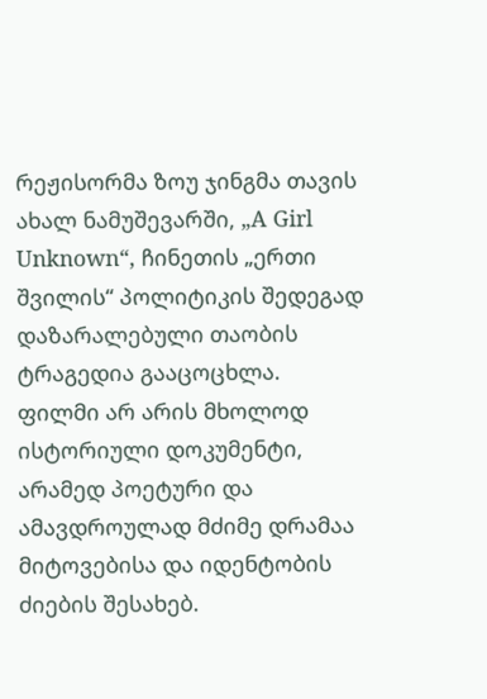რეჟისორმა ზოუ ჯინგმა თავის ახალ ნამუშევარში, „A Girl Unknown“, ჩინეთის „ერთი შვილის“ პოლიტიკის შედეგად დაზარალებული თაობის ტრაგედია გააცოცხლა. ფილმი არ არის მხოლოდ ისტორიული დოკუმენტი, არამედ პოეტური და ამავდროულად მძიმე დრამაა მიტოვებისა და იდენტობის ძიების შესახებ.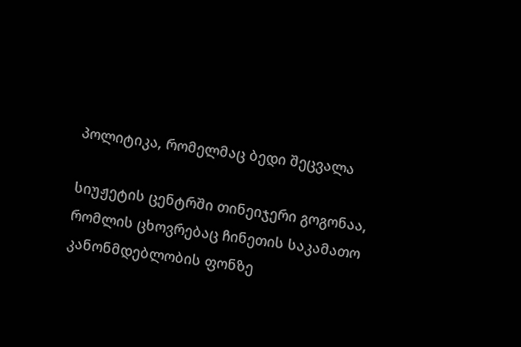პოლიტიკა, რომელმაც ბედი შეცვალა

სიუჟეტის ცენტრში თინეიჯერი გოგონაა, რომლის ცხოვრებაც ჩინეთის საკამათო კანონმდებლობის ფონზე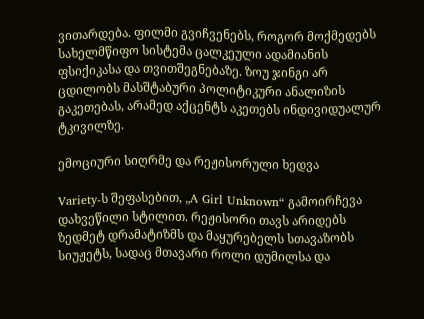ვითარდება. ფილმი გვიჩვენებს, როგორ მოქმედებს სახელმწიფო სისტემა ცალკეული ადამიანის ფსიქიკასა და თვითშეგნებაზე. ზოუ ჯინგი არ ცდილობს მასშტაბური პოლიტიკური ანალიზის გაკეთებას, არამედ აქცენტს აკეთებს ინდივიდუალურ ტკივილზე.

ემოციური სიღრმე და რეჟისორული ხედვა

Variety-ს შეფასებით, „A Girl Unknown“ გამოირჩევა დახვეწილი სტილით. რეჟისორი თავს არიდებს ზედმეტ დრამატიზმს და მაყურებელს სთავაზობს სიუჟეტს, სადაც მთავარი როლი დუმილსა და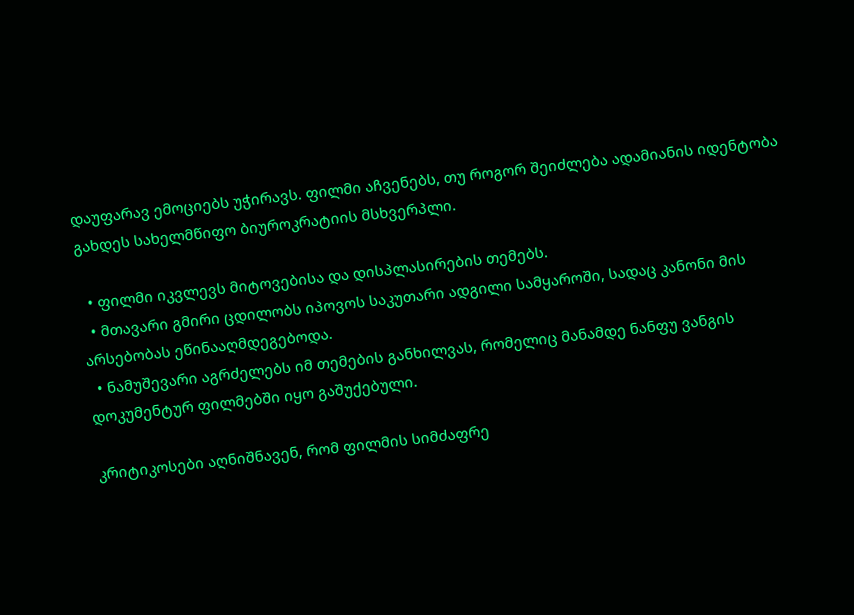დაუფარავ ემოციებს უჭირავს. ფილმი აჩვენებს, თუ როგორ შეიძლება ადამიანის იდენტობა გახდეს სახელმწიფო ბიუროკრატიის მსხვერპლი.

  • ფილმი იკვლევს მიტოვებისა და დისპლასირების თემებს.
  • მთავარი გმირი ცდილობს იპოვოს საკუთარი ადგილი სამყაროში, სადაც კანონი მის არსებობას ეწინააღმდეგებოდა.
  • ნამუშევარი აგრძელებს იმ თემების განხილვას, რომელიც მანამდე ნანფუ ვანგის დოკუმენტურ ფილმებში იყო გაშუქებული.

კრიტიკოსები აღნიშნავენ, რომ ფილმის სიმძაფრე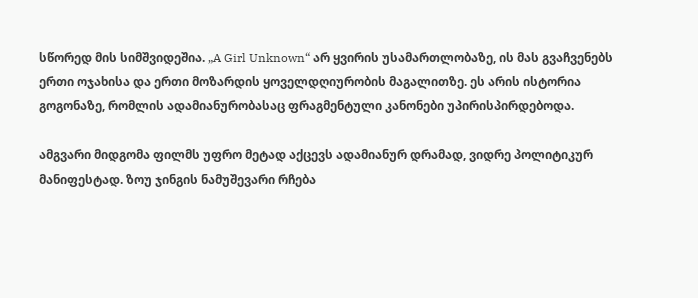სწორედ მის სიმშვიდეშია. „A Girl Unknown“ არ ყვირის უსამართლობაზე, ის მას გვაჩვენებს ერთი ოჯახისა და ერთი მოზარდის ყოველდღიურობის მაგალითზე. ეს არის ისტორია გოგონაზე, რომლის ადამიანურობასაც ფრაგმენტული კანონები უპირისპირდებოდა.

ამგვარი მიდგომა ფილმს უფრო მეტად აქცევს ადამიანურ დრამად, ვიდრე პოლიტიკურ მანიფესტად. ზოუ ჯინგის ნამუშევარი რჩება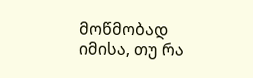მოწმობად იმისა, თუ რა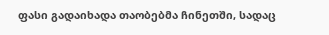ფასი გადაიხადა თაობებმა ჩინეთში, სადაც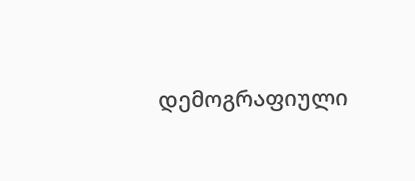დემოგრაფიული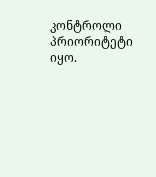კონტროლი პრიორიტეტი იყო.